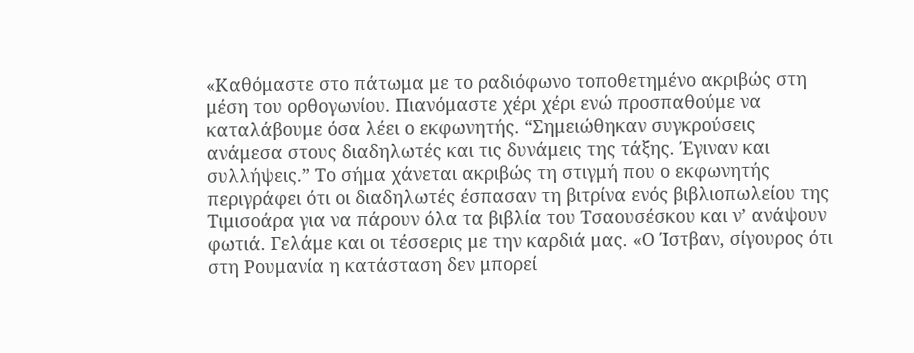«Καθόμαστε στο πάτωμα με το ραδιόφωνο τοποθετημένο ακριβώς στη μέση του ορθογωνίου. Πιανόμαστε χέρι χέρι ενώ προσπαθούμε να καταλάβουμε όσα λέει ο εκφωνητής. “Σημειώθηκαν συγκρούσεις ανάμεσα στους διαδηλωτές και τις δυνάμεις της τάξης. Έγιναν και συλλήψεις.” Το σήμα χάνεται ακριβώς τη στιγμή που ο εκφωνητής περιγράφει ότι οι διαδηλωτές έσπασαν τη βιτρίνα ενός βιβλιοπωλείου της Τιμισοάρα για να πάρουν όλα τα βιβλία του Τσαουσέσκου και ν’ ανάψουν φωτιά. Γελάμε και οι τέσσερις με την καρδιά μας. «Ο Ίστβαν, σίγουρος ότι στη Ρουμανία η κατάσταση δεν μπορεί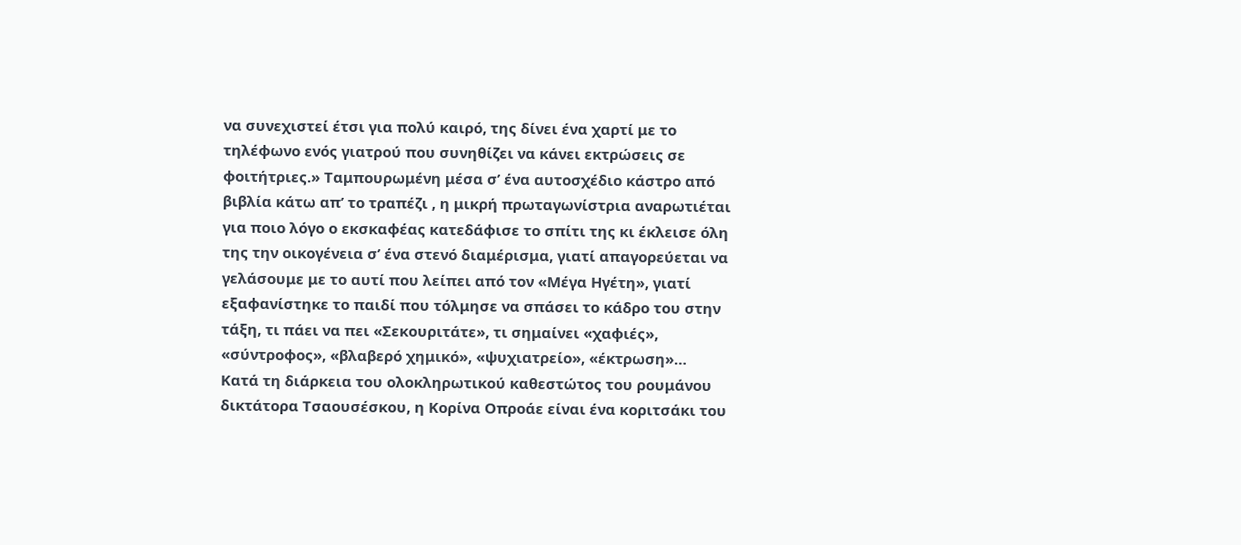να συνεχιστεί έτσι για πολύ καιρό, της δίνει ένα χαρτί με το τηλέφωνο ενός γιατρού που συνηθίζει να κάνει εκτρώσεις σε φοιτήτριες.» Ταμπουρωμένη μέσα σ’ ένα αυτοσχέδιο κάστρο από βιβλία κάτω απ’ το τραπέζι , η μικρή πρωταγωνίστρια αναρωτιέται για ποιο λόγο ο εκσκαφέας κατεδάφισε το σπίτι της κι έκλεισε όλη της την οικογένεια σ’ ένα στενό διαμέρισμα, γιατί απαγορεύεται να γελάσουμε με το αυτί που λείπει από τον «Μέγα Ηγέτη», γιατί εξαφανίστηκε το παιδί που τόλμησε να σπάσει το κάδρο του στην τάξη, τι πάει να πει «Σεκουριτάτε», τι σημαίνει «χαφιές», «σύντροφος», «βλαβερό χημικό», «ψυχιατρείο», «έκτρωση»…
Kατά τη διάρκεια του ολοκληρωτικού καθεστώτος του ρουμάνου δικτάτορα Τσαουσέσκου, η Κορίνα Οπροάε είναι ένα κοριτσάκι του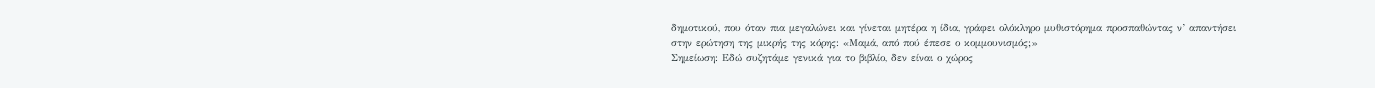δημοτικού, που όταν πια μεγαλώνει και γίνεται μητέρα η ίδια, γράφει ολόκληρο μυθιστόρημα προσπαθώντας ν’ απαντήσει στην ερώτηση της μικρής της κόρης: «Μαμά, από πού έπεσε ο κομμουνισμός;»
Σημείωση: Εδώ συζητάμε γενικά για το βιβλίο, δεν είναι ο χώρος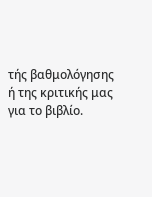τής βαθμολόγησης ή της κριτικής μας για το βιβλίο.